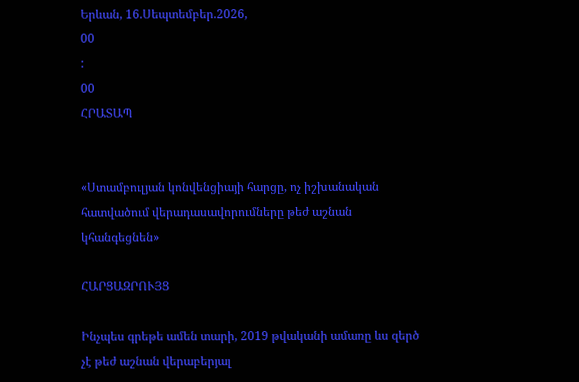Երևան, 16.Սեպտեմբեր.2026,
00
:
00
ՀՐԱՏԱՊ


«Ստամբուլյան կոնվենցիայի հարցը, ոչ իշխանական հատվածում վերադասավորումները թեժ աշնան կհանգեցնեն»

ՀԱՐՑԱԶՐՈՒՅՑ

Ինչպես գրեթե ամեն տարի, 2019 թվականի ամառը ևս զերծ չէ թեժ աշնան վերաբերյալ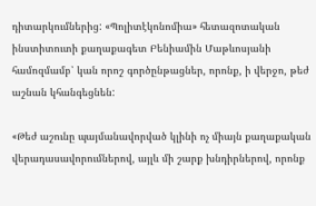դիտարկումներից: «Պոլիտէկոնոմիա» հետազոտական ինստիտուտի քաղաքագետ Բենիամին Մաթևոսյանի համոզմամբ՝ կան որոշ գործընթացներ, որոնք, ի վերջո, թեժ աշնան կհանգեցնեն:

«Թեժ աշունը պայմանավորված կլինի ոչ միայն քաղաքական վերադասավորումներով, այլև մի շարք խնդիրներով, որոնք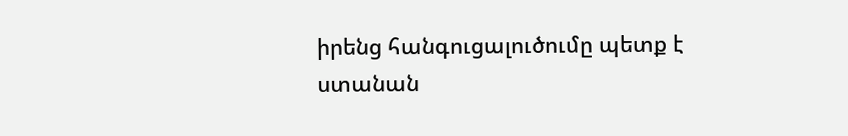իրենց հանգուցալուծումը պետք է ստանան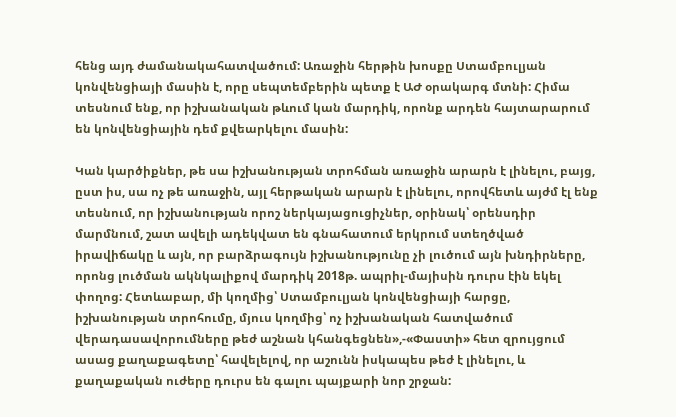հենց այդ ժամանակահատվածում: Առաջին հերթին խոսքը Ստամբուլյան կոնվենցիայի մասին է, որը սեպտեմբերին պետք է ԱԺ օրակարգ մտնի: Հիմա տեսնում ենք, որ իշխանական թևում կան մարդիկ, որոնք արդեն հայտարարում են կոնվենցիային դեմ քվեարկելու մասին:

Կան կարծիքներ, թե սա իշխանության տրոհման առաջին արարն է լինելու, բայց, ըստ իս, սա ոչ թե առաջին, այլ հերթական արարն է լինելու, որովհետև այժմ էլ ենք տեսնում, որ իշխանության որոշ ներկայացուցիչներ, օրինակ՝ օրենսդիր մարմնում, շատ ավելի ադեկվատ են գնահատում երկրում ստեղծված իրավիճակը և այն, որ բարձրագույն իշխանությունը չի լուծում այն խնդիրները, որոնց լուծման ակնկալիքով մարդիկ 2018թ. ապրիլ-մայիսին դուրս էին եկել փողոց: Հետևաբար, մի կողմից՝ Ստամբուլյան կոնվենցիայի հարցը, իշխանության տրոհումը, մյուս կողմից՝ ոչ իշխանական հատվածում վերադասավորումները թեժ աշնան կհանգեցնեն»,-«Փաստի» հետ զրույցում ասաց քաղաքագետը՝ հավելելով, որ աշունն իսկապես թեժ է լինելու, և քաղաքական ուժերը դուրս են գալու պայքարի նոր շրջան: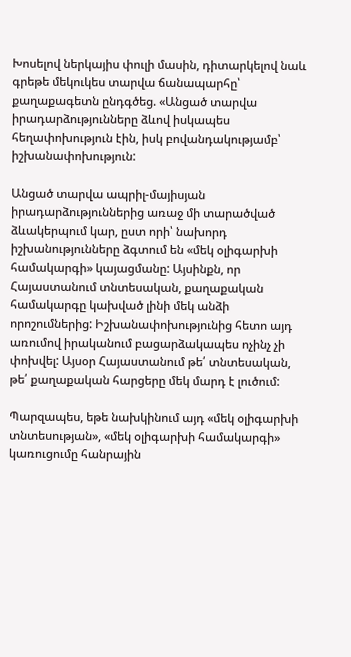Խոսելով ներկայիս փուլի մասին, դիտարկելով նաև գրեթե մեկուկես տարվա ճանապարհը՝ քաղաքագետն ընդգծեց. «Անցած տարվա իրադարձությունները ձևով իսկապես հեղափոխություն էին, իսկ բովանդակությամբ՝ իշխանափոխություն:

Անցած տարվա ապրիլ-մայիսյան իրադարձություններից առաջ մի տարածված ձևակերպում կար, ըստ որի՝ նախորդ իշխանությունները ձգտում են «մեկ օլիգարխի համակարգի» կայացմանը: Այսինքն, որ Հայաստանում տնտեսական, քաղաքական համակարգը կախված լինի մեկ անձի որոշումներից: Իշխանափոխությունից հետո այդ առումով իրականում բացարձակապես ոչինչ չի փոխվել: Այսօր Հայաստանում թե՛ տնտեսական, թե՛ քաղաքական հարցերը մեկ մարդ է լուծում:

Պարզապես, եթե նախկինում այդ «մեկ օլիգարխի տնտեսության», «մեկ օլիգարխի համակարգի» կառուցումը հանրային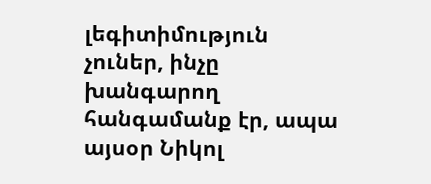լեգիտիմություն չուներ, ինչը խանգարող հանգամանք էր, ապա այսօր Նիկոլ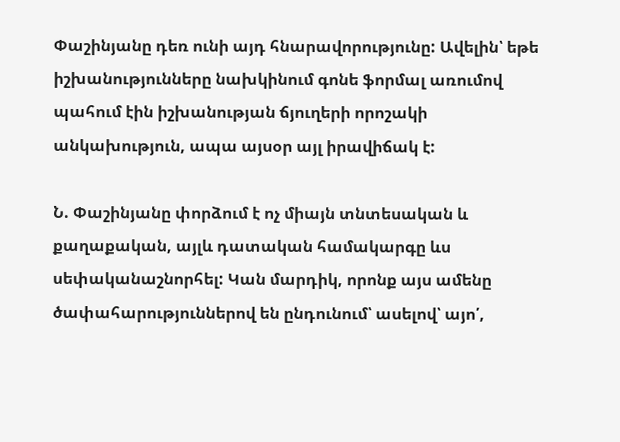Փաշինյանը դեռ ունի այդ հնարավորությունը: Ավելին՝ եթե իշխանությունները նախկինում գոնե ֆորմալ առումով պահում էին իշխանության ճյուղերի որոշակի անկախություն, ապա այսօր այլ իրավիճակ է:

Ն. Փաշինյանը փորձում է ոչ միայն տնտեսական և քաղաքական, այլև դատական համակարգը ևս սեփականաշնորհել: Կան մարդիկ, որոնք այս ամենը ծափահարություններով են ընդունում՝ ասելով՝ այո՛,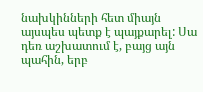նախկինների հետ միայն այսպես պետք է պայքարել: Սա դեռ աշխատում է, բայց այն պահին, երբ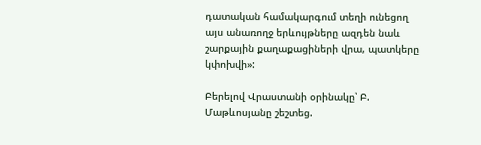դատական համակարգում տեղի ունեցող այս անառողջ երևույթները ազդեն նաև շարքային քաղաքացիների վրա, պատկերը կփոխվի»:

Բերելով Վրաստանի օրինակը՝ Բ. Մաթևոսյանը շեշտեց.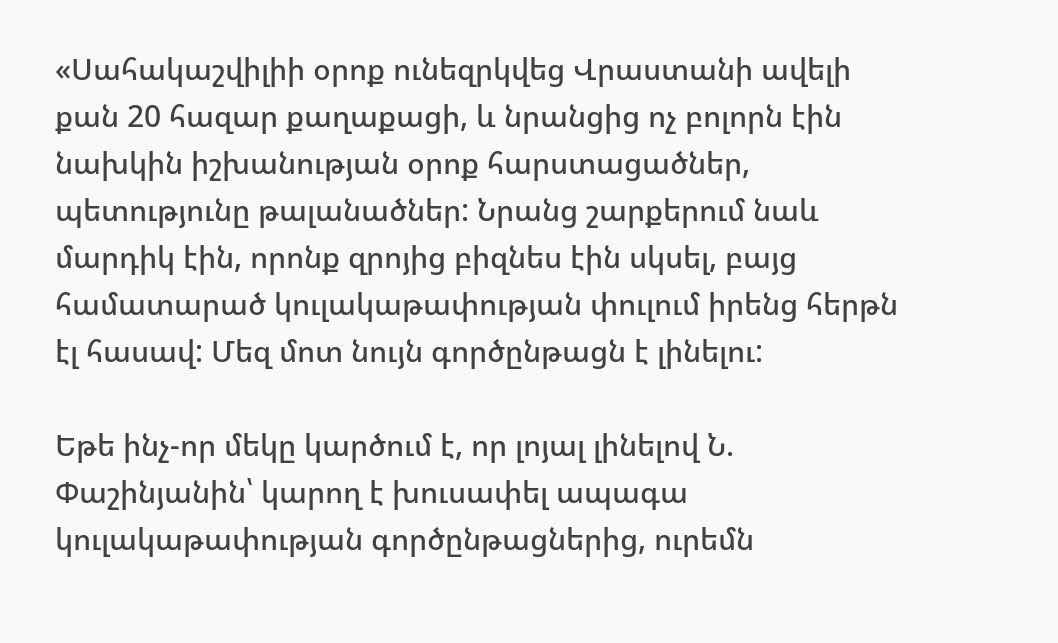«Սահակաշվիլիի օրոք ունեզրկվեց Վրաստանի ավելի քան 20 հազար քաղաքացի, և նրանցից ոչ բոլորն էին նախկին իշխանության օրոք հարստացածներ, պետությունը թալանածներ: Նրանց շարքերում նաև մարդիկ էին, որոնք զրոյից բիզնես էին սկսել, բայց համատարած կուլակաթափության փուլում իրենց հերթն էլ հասավ: Մեզ մոտ նույն գործընթացն է լինելու:

Եթե ինչ-որ մեկը կարծում է, որ լոյալ լինելով Ն. Փաշինյանին՝ կարող է խուսափել ապագա կուլակաթափության գործընթացներից, ուրեմն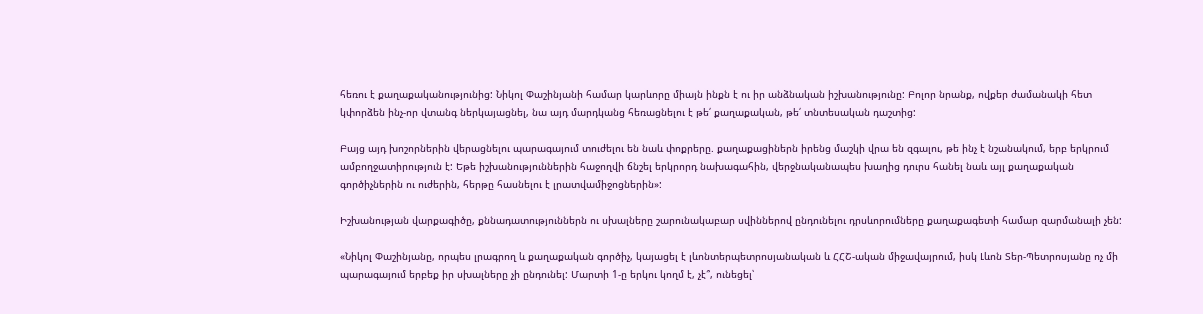հեռու է քաղաքականությունից: Նիկոլ Փաշինյանի համար կարևորը միայն ինքն է ու իր անձնական իշխանությունը: Բոլոր նրանք, ովքեր ժամանակի հետ կփորձեն ինչ-որ վտանգ ներկայացնել, նա այդ մարդկանց հեռացնելու է թե՛ քաղաքական, թե՛ տնտեսական դաշտից:

Բայց այդ խոշորներին վերացնելու պարագայում տուժելու են նաև փոքրերը. քաղաքացիներն իրենց մաշկի վրա են զգալու, թե ինչ է նշանակում, երբ երկրում ամբողջատիրություն է: Եթե իշխանություններին հաջողվի ճնշել երկրորդ նախագահին, վերջնականապես խաղից դուրս հանել նաև այլ քաղաքական գործիչներին ու ուժերին, հերթը հասնելու է լրատվամիջոցներին»:

Իշխանության վարքագիծը, քննադատություններն ու սխալները շարունակաբար սվիններով ընդունելու դրսևորումները քաղաքագետի համար զարմանալի չեն:

«Նիկոլ Փաշինյանը, որպես լրագրող և քաղաքական գործիչ, կայացել է լևոնտերպետրոսյանական և ՀՀՇ-ական միջավայրում, իսկ Լևոն Տեր-Պետրոսյանը ոչ մի պարագայում երբեք իր սխալները չի ընդունել: Մարտի 1-ը երկու կողմ է, չէ՞, ունեցել՝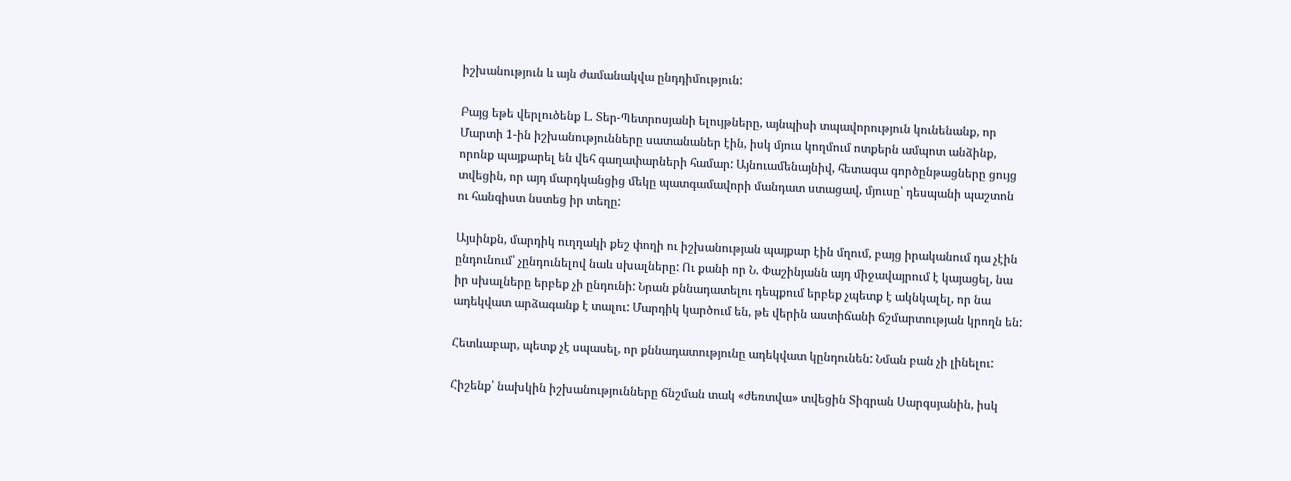իշխանություն և այն ժամանակվա ընդդիմություն:

Բայց եթե վերլուծենք Լ. Տեր-Պետրոսյանի ելույթները, այնպիսի տպավորություն կունենանք, որ Մարտի 1-ին իշխանությունները սատանաներ էին, իսկ մյուս կողմում ոտքերն ամպոտ անձինք, որոնք պայքարել են վեհ գաղափարների համար: Այնուամենայնիվ, հետագա գործընթացները ցույց տվեցին, որ այդ մարդկանցից մեկը պատգամավորի մանդատ ստացավ, մյուսը՝ դեսպանի պաշտոն ու հանգիստ նստեց իր տեղը:

Այսինքն, մարդիկ ուղղակի քեշ փողի ու իշխանության պայքար էին մղում, բայց իրականում դա չէին ընդունում՝ չընդունելով նաև սխալները: Ու քանի որ Ն. Փաշինյանն այդ միջավայրում է կայացել, նա իր սխալները երբեք չի ընդունի: Նրան քննադատելու դեպքում երբեք չպետք է ակնկալել, որ նա ադեկվատ արձագանք է տալու: Մարդիկ կարծում են, թե վերին աստիճանի ճշմարտության կրողն են:

Հետևաբար, պետք չէ սպասել, որ քննադատությունը ադեկվատ կընդունեն: Նման բան չի լինելու:

Հիշենք՝ նախկին իշխանությունները ճնշման տակ «ժեռտվա» տվեցին Տիգրան Սարգսյանին, իսկ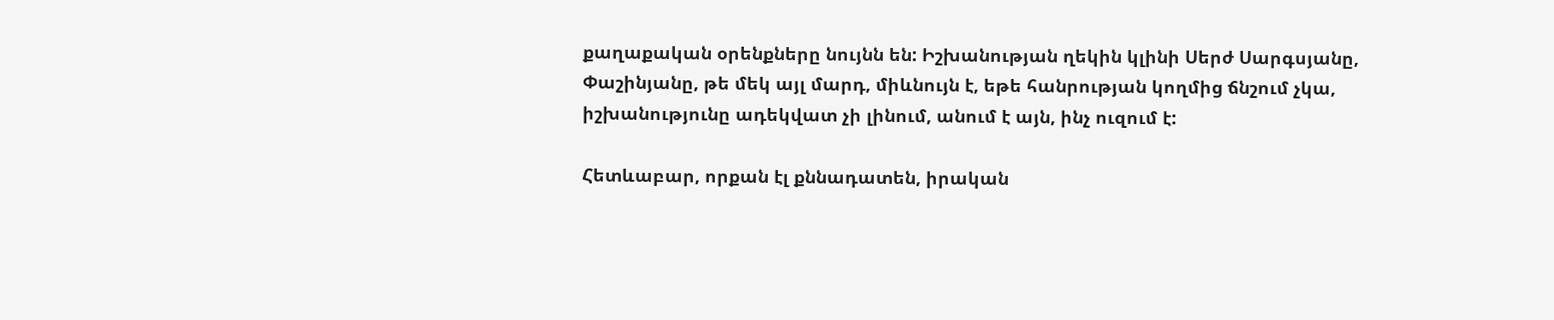քաղաքական օրենքները նույնն են: Իշխանության ղեկին կլինի Սերժ Սարգսյանը, Փաշինյանը, թե մեկ այլ մարդ, միևնույն է, եթե հանրության կողմից ճնշում չկա, իշխանությունը ադեկվատ չի լինում, անում է այն, ինչ ուզում է:

Հետևաբար, որքան էլ քննադատեն, իրական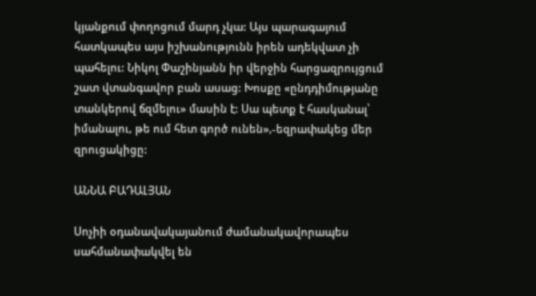կյանքում փողոցում մարդ չկա: Այս պարագայում հատկապես այս իշխանությունն իրեն ադեկվատ չի պահելու: Նիկոլ Փաշինյանն իր վերջին հարցազրույցում շատ վտանգավոր բան ասաց: Խոսքը «ընդդիմությանը տանկերով ճզմելու» մասին է: Սա պետք է հասկանալ՝ իմանալու, թե ում հետ գործ ունեն»,-եզրափակեց մեր զրուցակիցը:

ԱՆՆԱ ԲԱԴԱԼՅԱՆ

Սոչիի օդանավակայանում ժամանակավորապես սահմանափակվել են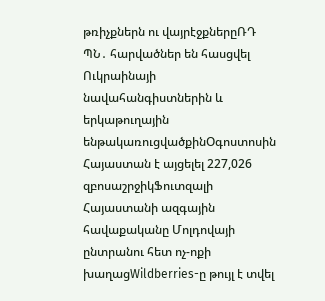թռիչքներն ու վայրէջքներըՌԴ ՊՆ․ հարվածներ են հասցվել Ուկրաինայի նավահանգիստներին և երկաթուղային ենթակառուցվածքինՕգոստոսին Հայաստան է այցելել 227,026 զբոսաշրջիկՖուտզալի Հայաստանի ազգային հավաքականը Մոլդովայի ընտրանու հետ ոչ-ոքի խաղացWildberries-ը թույլ է տվել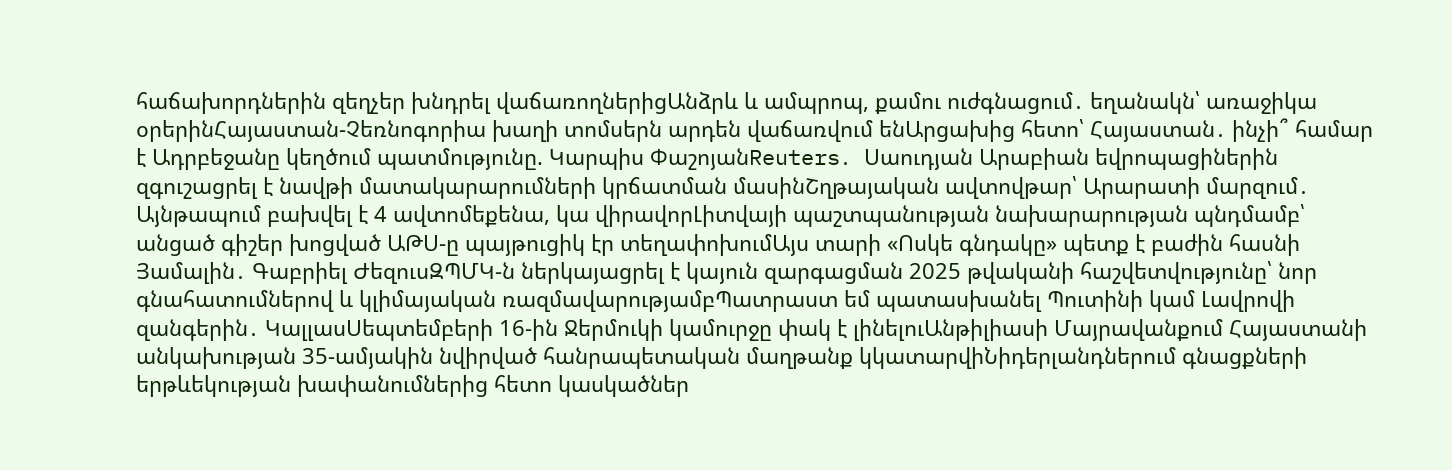հաճախորդներին զեղչեր խնդրել վաճառողներիցԱնձրև և ամպրոպ, քամու ուժգնացում․ եղանակն՝ առաջիկա օրերինՀայաստան-Չեռնոգորիա խաղի տոմսերն արդեն վաճառվում ենԱրցախից հետո՝ Հայաստան․ ինչի՞ համար է Ադրբեջանը կեղծում պատմությունը. Կարպիս ՓաշոյանReuters․ Սաուդյան Արաբիան եվրոպացիներին զգուշացրել է նավթի մատակարարումների կրճատման մասինՇղթայական ավտովթար՝ Արարատի մարզում․ Այնթապում բախվել է 4 ավտոմեքենա, կա վիրավորԼիտվայի պաշտպանության նախարարության պնդմամբ՝ անցած գիշեր խոցված ԱԹՍ-ը պայթուցիկ էր տեղափոխումԱյս տարի «Ոսկե գնդակը» պետք է բաժին հասնի Յամալին․ Գաբրիել ԺեզուսԶՊՄԿ-ն ներկայացրել է կայուն զարգացման 2025 թվականի հաշվետվությունը՝ նոր գնահատումներով և կլիմայական ռազմավարությամբՊատրաստ եմ պատասխանել Պուտինի կամ Լավրովի զանգերին․ ԿալլասՍեպտեմբերի 16-ին Ջերմուկի կամուրջը փակ է լինելուԱնթիլիասի Մայրավանքում Հայաստանի անկախության 35-ամյակին նվիրված հանրապետական մաղթանք կկատարվիՆիդերլանդներում գնացքների երթևեկության խափանումներից հետո կասկածներ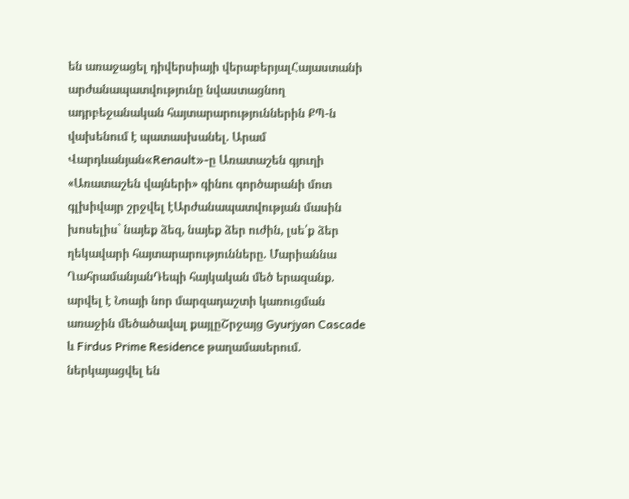են առաջացել դիվերսիայի վերաբերյալՀայաստանի արժանապատվությունը նվաստացնող ադրբեջանական հայտարարություններին ՔՊ-ն վախենում է պատասխանել. Արամ Վարդևանյան«Renault»-ը Առատաշեն գյուղի «Առատաշեն վայների» գինու գործարանի մոտ գլխիվայր շրջվել էԱրժանապատվության մասին խոսելիս` նայեք ձեզ, նայեք ձեր ուժին, լսե՛ք ձեր ղեկավարի հայտարարությունները. Մարիաննա ՂահրամանյանԴեպի հայկական մեծ երազանք. արվել է Նոայի նոր մարզադաշտի կառուցման առաջին մեծածավալ քայլըՇրջայց Gyurjyan Cascade և Firdus Prime Residence թաղամասերում. ներկայացվել են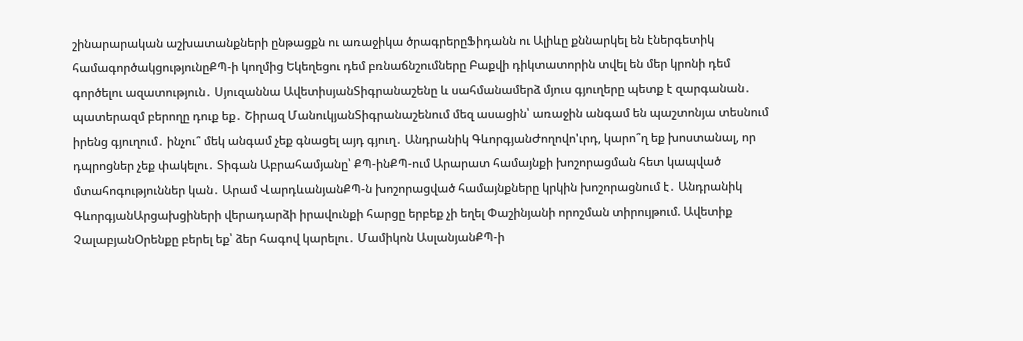շինարարական աշխատանքների ընթացքն ու առաջիկա ծրագրերըՖիդանն ու Ալիևը քննարկել են էներգետիկ համագործակցությունըՔՊ-ի կողմից Եկեղեցու դեմ բռնաճնշումները Բաքվի դիկտատորին տվել են մեր կրոնի դեմ գործելու ազատություն․ Սյուզաննա ԱվետիսյանՏիգրանաշենը և սահմանամերձ մյուս գյուղերը պետք է զարգանան․ պատերազմ բերողը դուք եք․ Շիրազ ՄանուկյանՏիգրանաշենում մեզ ասացին՝ առաջին անգամ են պաշտոնյա տեսնում իրենց գյուղում․ ինչու՞ մեկ անգամ չեք գնացել այդ գյուղ․ Անդրանիկ ԳևորգյանԺողովո'ւրդ, կարո՞ղ եք խոստանալ, որ դպրոցներ չեք փակելու․ Տիգան Աբրահամյանը՝ ՔՊ-ինՔՊ-ում Արարատ համայնքի խոշորացման հետ կապված մտահոգություններ կան․ Արամ ՎարդևանյանՔՊ-ն խոշորացված համայնքները կրկին խոշորացնում է․ Անդրանիկ ԳևորգյանԱրցախցիների վերադարձի իրավունքի հարցը երբեք չի եղել Փաշինյանի որոշման տիրույթում. Ավետիք ՉալաբյանՕրենքը բերել եք՝ ձեր հագով կարելու․ Մամիկոն ԱսլանյանՔՊ-ի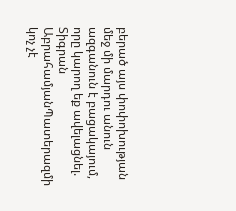բերած այս փոփոխության մեջ մի մարդու անուն ազգանուն է բացակայում, որը կարող եք ավելացնել. Տիգրան ԱբրահամյանՊատերազմի կոչ չէ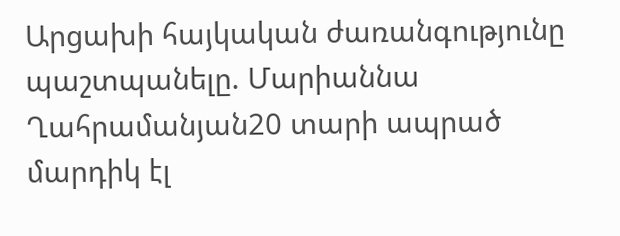Արցախի հայկական ժառանգությունը պաշտպանելը. Մարիաննա Ղահրամանյան20 տարի ապրած մարդիկ էլ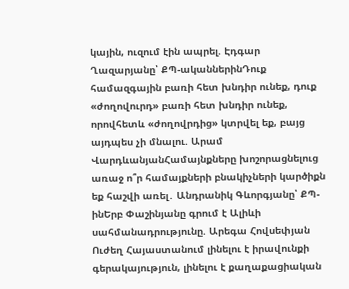կային, ուզում էին ապրել. Էդգար Ղազարյանը՝ ՔՊ-ականներինԴուք համազգային բառի հետ խնդիր ունեք, դուք «ժողովուրդ» բառի հետ խնդիր ունեք, որովհետև «ժողովրդից» կտրվել եք, բայց այդպես չի մնալու. Արամ ՎարդևանյանՀամայնքները խոշորացնելուց առաջ ո՞ր համայքների բնակիչների կարծիքն եք հաշվի առել․ Անդրանիկ Գևորգյանը՝ ՔՊ-ինԵրբ Փաշինյանը գրում է Ալիևի սահմանադրությունը. Արեգա Հովսեփյան Ուժեղ Հայաստանում լինելու է իրավունքի գերակայություն, լինելու է քաղաքացիական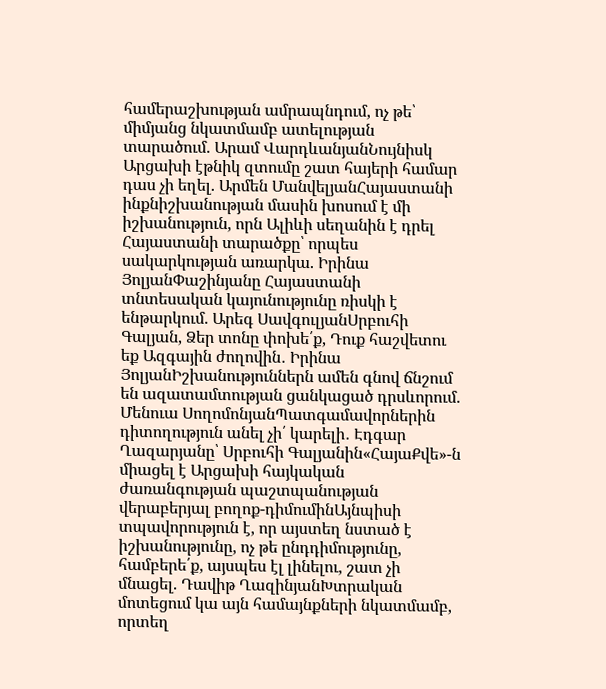համերաշխության ամրապնդում, ոչ թե՝ միմյանց նկատմամբ ատելության տարածում. Արամ ՎարդևանյանՆույնիսկ Արցախի էթնիկ զտումը շատ հայերի համար դաս չի եղել. Արմեն ՄանվելյանՀայաստանի ինքնիշխանության մասին խոսում է մի իշխանություն, որն Ալիևի սեղանին է դրել Հայաստանի տարածքը՝ որպես սակարկության առարկա. Իրինա ՅոլյանՓաշինյանը Հայաստանի տնտեսական կայունությունը ռիսկի է ենթարկում. Արեգ ՍավգուլյանՍրբուհի Գալյան, Ձեր տոնը փոխե՛ք, Դուք հաշվետու եք Ազգային ժողովին․ Իրինա ՅոլյանԻշխանություններն ամեն գնով ճնշում են ազատամտության ցանկացած դրսևորում. Մենուա ՍողոմոնյանՊատգամավորներին դիտողություն անել չի՛ կարելի․ Էդգար Ղազարյանը՝ Սրբուհի Գալյանին«ՀայաՔվե»-ն միացել է Արցախի հայկական ժառանգության պաշտպանության վերաբերյալ բողոք-դիմումինԱյնպիսի տպավորություն է, որ այստեղ նստած է իշխանությունը, ոչ թե ընդդիմությունը, համբերե՛ք, այսպես էլ լինելու, շատ չի մնացել. Դավիթ ՂազինյանԽտրական մոտեցում կա այն համայնքների նկատմամբ, որտեղ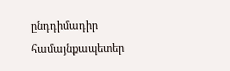ընդդիմադիր համայնքապետեր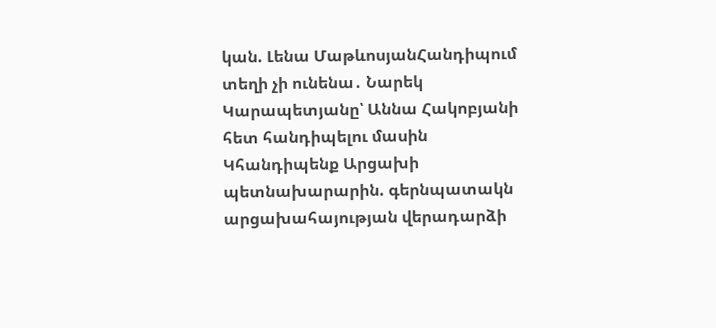կան. Լենա ՄաթևոսյանՀանդիպում տեղի չի ունենա․ Նարեկ Կարապետյանը՝ Աննա Հակոբյանի հետ հանդիպելու մասին Կհանդիպենք Արցախի պետնախարարին. գերնպատակն արցախահայության վերադարձի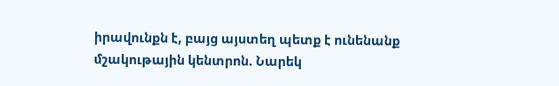իրավունքն է, բայց այստեղ պետք է ունենանք մշակութային կենտրոն. Նարեկ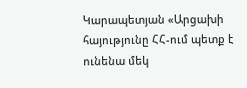Կարապետյան «Արցախի հայությունը ՀՀ-ում պետք է ունենա մեկ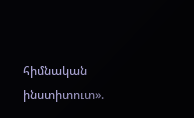հիմնական ինստիտուտ».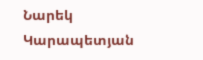Նարեկ Կարապետյան